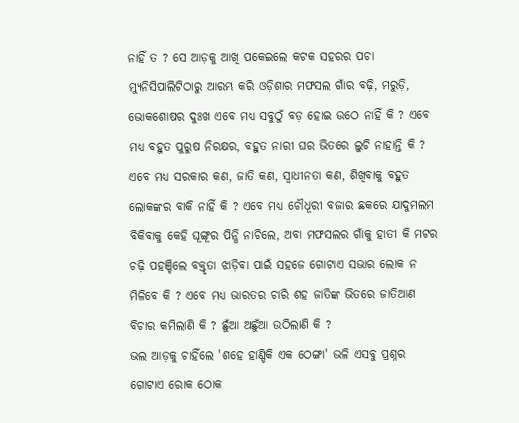ନାହିଁ ତ ? ସେ ଆଡ଼କୁ ଆଖି ପକେଇଲେ କଟକ ସହରର ପଚା ମ୍ୟୁନିସିପାଲିଟିଠାରୁ ଆରମ୍ଭ କରି ଓଡ଼ିଶାର ମଫସଲ ଗାଁର ବଢ଼ି, ମରୁଡ଼ି, ଭୋକଶୋଷର ଦୁଃଖ ଏବେ ମଧ୍ୟ ସବୁଠୁଁ ବଡ଼ ହୋଇ ଉଠେ ନାହିଁ କି ? ଏବେ ମଧ୍ୟ ବହୁତ ପୁରୁଷ ନିରକ୍ଷର, ବହୁତ ନାରୀ ଘର ଭିତରେ ଲୁଚି ନାହାନ୍ତି କି ? ଏବେ ମଧ୍ୟ ସରକାର କଣ, ଜାତି କଣ, ସ୍ୱାଧୀନତା କଣ, ଶିଖିବାକୁ ବହୁତ ଲୋକଙ୍କର ବାକି ନାହିଁ କି ? ଏବେ ମଧ୍ୟ ଚୌଧୂରୀ ବଜାର ଛକରେ ଯାଦୁମଲମ ବିକିବାକୁ କେହି ଘୂଙ୍ଗୂର ପିନ୍ଧି ନାଚିଲେ, ଅବା ମଫସଲର ଗାଁକୁ ହାତୀ କି ମଟର ଚଢ଼ି ପହଞ୍ଚିଲେ ବକ୍ତୃତା ଝାଡ଼ିବା ପାଇଁ ସହଜେ ଗୋଟାଏ ସଭାର ଲୋକ ନ ମିଳିବେ କି ? ଏବେ ମଧ୍ୟ ଭାରତର ଚାରି ଶହ ଜାତିଙ୍କ ଭିତରେ ଜାତିଆଣ ବିଚାର କମିଲାଣି କି ? ଛୁଁଆ ଅଛୁଁଆ ଉଠିଲାଣି କି ?
ଭଲ ଆଡ଼କୁ ଚାହିଁଲେ 'ଶହେ ହାଣ୍ଡିକି ଏକ ଠେଙ୍ଗା' ଭଳି ଏସବୁ ପ୍ରଶ୍ନର ଗୋଟାଏ ରୋକ ଠୋକ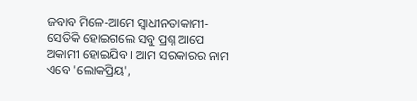ଜବାବ ମିଳେ-ଆମେ ସ୍ୱାଧୀନତାକାମୀ-ସେତିକି ହୋଇଗଲେ ସବୁ ପ୍ରଶ୍ନ ଆପେ ଅକାମୀ ହୋଇଯିବ । ଆମ ସରକାରର ନାମ ଏବେ 'ଲୋକପ୍ରିୟ',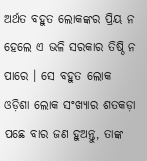ଅର୍ଥତ ବହୁତ ଲୋକଙ୍କର ପ୍ରିୟ ନ ହେଲେ ଏ ଭଳି ସରକାର ତିଷ୍ଠି ନ ପାରେ । ସେ ବହୁତ ଲୋକ ଓଡ଼ିଶା ଲୋକ ସଂଖ୍ୟାର ଶତକଡ଼ା ପଛେ ବାର ଜଣ ହୁଅନ୍ତୁ, ତାଙ୍କ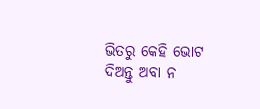ଭିତରୁ କେହି ଭୋଟ ଦିଅନ୍ତୁ ଅବା ନ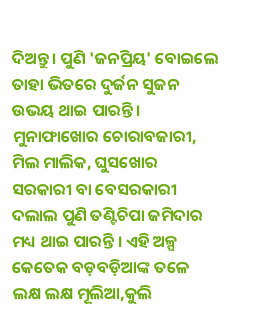ଦିଅନ୍ତୁ। ପୁଣି 'ଜନପ୍ରିୟ' ବୋଇଲେ ତାହା ଭିତରେ ଦୁର୍ଜନ ସୁଜନ ଉଭୟ ଥାଇ ପାରନ୍ତି । ମୁନାଫାଖୋର ଚୋରାବଜାରୀ, ମିଲ ମାଲିକ, ଘୁସଖୋର ସରକାରୀ ବା ବେସରକାରୀ ଦଲାଲ ପୁଣି ତଣ୍ଟିଚିପା ଜମିଦାର ମଧ୍ୟ ଥାଇ ପାରନ୍ତି । ଏହି ଅଳ୍ପ କେତେକ ବଡ଼ବଡ଼ିଆଙ୍କ ତଳେ ଲକ୍ଷ ଲକ୍ଷ ମୂଲିଆ,କୁଲି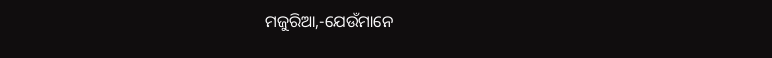ମଜୁରିଆ,-ଯେଉଁମାନେ